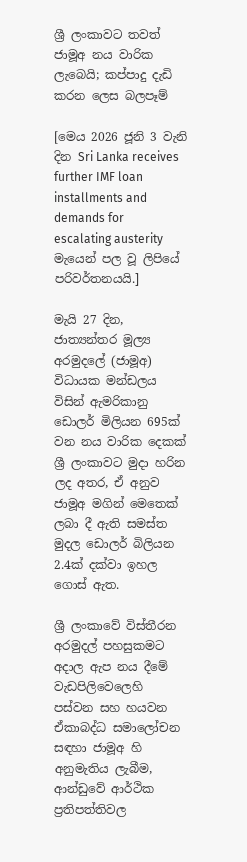ශ්‍රී ලංකාවට තවත් ජාමූඅ නය වාරික ලැබෙයි; කප්පාදු දැඩි කරන ලෙස බලපෑම්

[මෙය 2026 ජූනි 3 වැනි දින Sri Lanka receives further IMF loan installments and demands for escalating austerity මැයෙන් පල වූ ලිපියේ පරිවර්තනයයි.]

මැයි 27 දින, ජාත්‍යන්තර මූල්‍ය අරමුදලේ (ජාමූඅ) විධායක මන්ඩලය විසින් ඇමරිකානු ඩොලර් මිලියන 695ක් වන නය වාරික දෙකක් ශ්‍රී ලංකාවට මුදා හරින ලද අතර, ඒ අනුව ජාමූඅ මගින් මෙතෙක් ලබා දී ඇති සමස්ත මුදල ඩොලර් බිලියන 2.4ක් දක්වා ඉහල ගොස් ඇත.

ශ්‍රී ලංකාවේ විස්තීරන අරමුදල් පහසුකමට අදාල ඇප නය දීමේ වැඩපිලිවෙලෙහි පස්වන සහ හයවන ඒකාබද්ධ සමාලෝචන සඳහා ජාමූඅ හි අනුමැතිය ලැබීම, ආන්ඩුවේ ආර්ථික ප්‍රතිපත්තිවල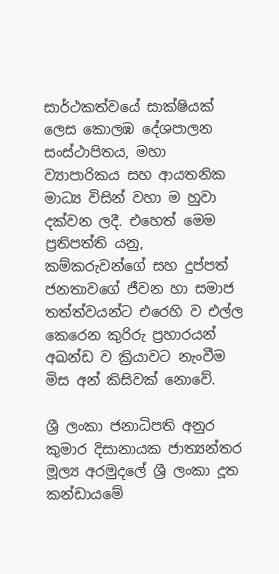සාර්ථකත්වයේ සාක්ෂියක් ලෙස කොලඹ දේශපාලන සංස්ථාපිතය, මහා ව්‍යාපාරිකය සහ ආයතනික මාධ්‍ය විසින් වහා ම හුවා දක්වන ලදී. එහෙත් මෙම ප්‍රතිපත්ති යනු, කම්කරුවන්ගේ සහ දුප්පත් ජනතාවගේ ජීවන හා සමාජ තත්ත්වයන්ට එරෙහි ව එල්ල කෙරෙන කුරිරු ප්‍රහාරයන් අඛන්ඩ ව ක්‍රියාවට නැංවීම මිස අන් කිසිවක් නොවේ.

ශ්‍රී ලංකා ජනාධිපති අනුර කුමාර දිසානායක ජාත්‍යන්තර මූල්‍ය අරමුදලේ ශ්‍රී ලංකා දූත කන්ඩායමේ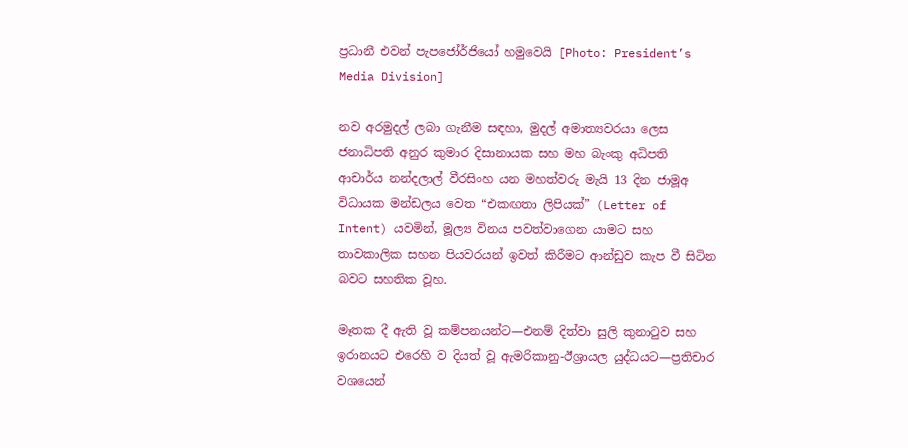ප්‍රධානී එවන් පැපජෝර්ජියෝ හමුවෙයි [Photo: President’s Media Division]

නව අරමුදල් ලබා ගැනීම සඳහා, මුදල් අමාත්‍යවරයා ලෙස ජනාධිපති අනුර කුමාර දිසානායක සහ මහ බැංකු අධිපති ආචාර්ය නන්දලාල් වීරසිංහ යන මහත්වරු මැයි 13 දින ජාමූඅ විධායක මන්ඩලය වෙත “එකඟතා ලිපියක්” (Letter of Intent) යවමින්, මූල්‍ය විනය පවත්වාගෙන යාමට සහ තාවකාලික සහන පියවරයන් ඉවත් කිරීමට ආන්ඩුව කැප වී සිටින බවට සහතික වූහ.

මෑතක දී ඇති වූ කම්පනයන්ට—එනම් දිත්වා සුලි කුනාටුව සහ ඉරානයට එරෙහි ව දියත් වූ ඇමරිකානු-ඊශ්‍රායල යුද්ධයට—ප්‍රතිචාර වශයෙන්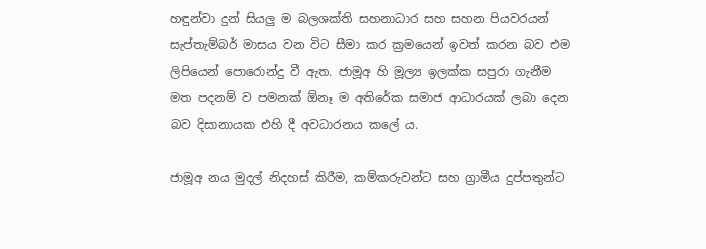හඳුන්වා දුන් සියලු ම බලශක්ති සහනාධාර සහ සහන පියවරයන් සැප්තැම්බර් මාසය වන විට සීමා කර ක්‍රමයෙන් ඉවත් කරන බව එම ලිපියෙන් පොරොන්දු වී ඇත. ජාමූඅ හි මූල්‍ය ඉලක්ක සපුරා ගැනීම මත පදනම් ව පමනක් ඕනෑ ම අතිරේක සමාජ ආධාරයක් ලබා දෙන බව දිසානායක එහි දී අවධාරනය කලේ ය.

ජාමූඅ නය මුදල් නිදහස් කිරීම, කම්කරුවන්ට සහ ග්‍රාමීය දුප්පතුන්ට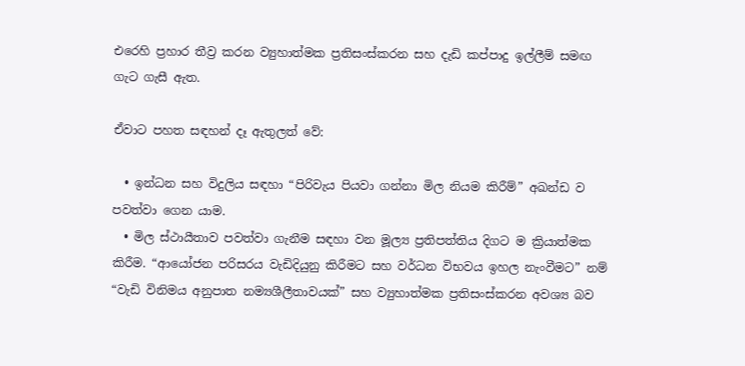එරෙහි ප්‍රහාර තීව්‍ර කරන ව්‍යුහාත්මක ප්‍රතිසංස්කරන සහ දැඩි කප්පාදු ඉල්ලීම් සමඟ ගැට ගැසී ඇත.

ඒවාට පහත සඳහන් දෑ ඇතුලත් වේ:

  • ඉන්ධන සහ විදුලිය සඳහා “පිරිවැය පියවා ගන්නා මිල නියම කිරීම්” අඛන්ඩ ව පවත්වා ගෙන යාම.
  • මිල ස්ථායීතාව පවත්වා ගැනීම සඳහා වන මූල්‍ය ප්‍රතිපත්තිය දිගට ම ක්‍රියාත්මක කිරීම. “ආයෝජන පරිසරය වැඩිදියුනු කිරීමට සහ වර්ධන විභවය ඉහල නැංවීමට” නම් “වැඩි විනිමය අනුපාත නම්‍යශීලීතාවයක්” සහ ව්‍යුහාත්මක ප්‍රතිසංස්කරන අවශ්‍ය බව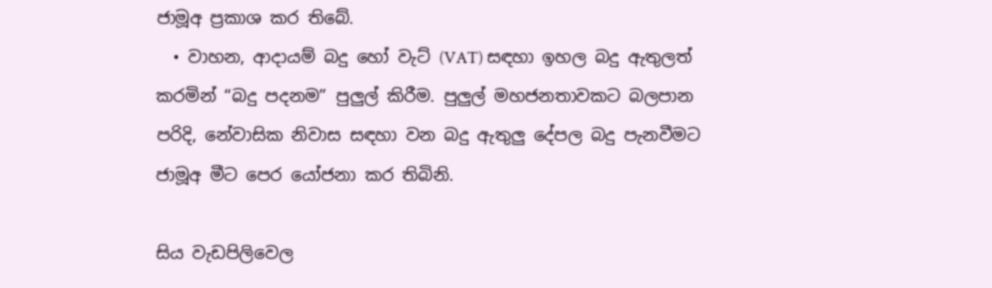ජාමූඅ ප්‍රකාශ කර තිබේ.
  • වාහන, ආදායම් බදු හෝ වැට් (VAT) සඳහා ඉහල බදු ඇතුලත් කරමින් “බදු පදනම” පුලුල් කිරීම. පුලුල් මහජනතාවකට බලපාන පරිදි, නේවාසික නිවාස සඳහා වන බදු ඇතුලු දේපල බදු පැනවීමට ජාමූඅ මීට පෙර යෝජනා කර තිබිනි.

සිය වැඩපිලිවෙල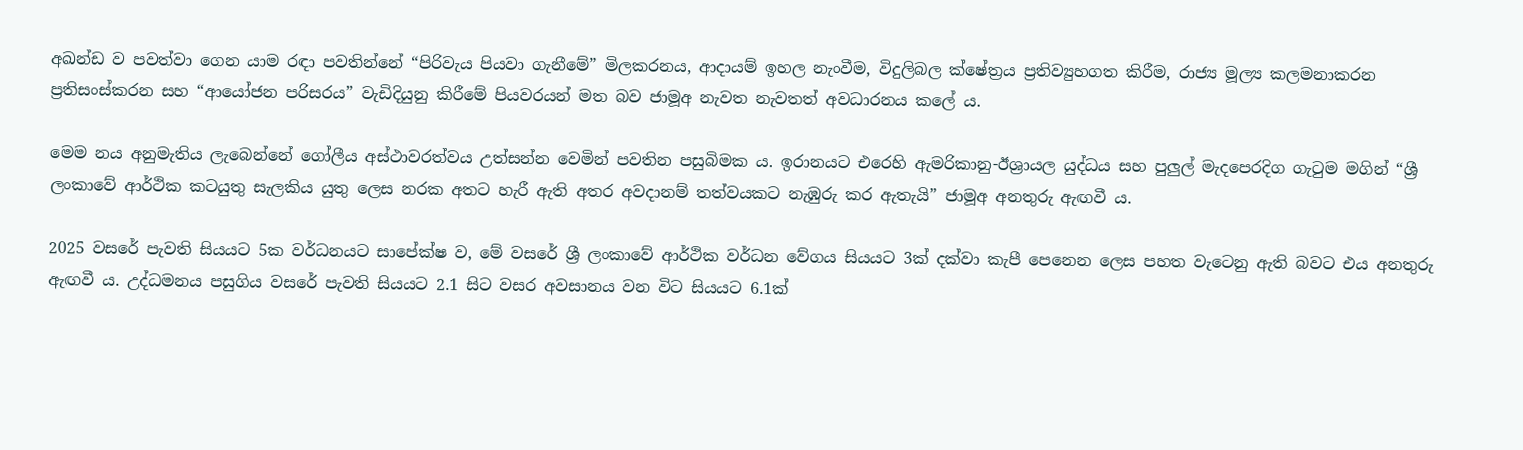අඛන්ඩ ව පවත්වා ගෙන යාම රඳා පවතින්නේ “පිරිවැය පියවා ගැනීමේ” මිලකරනය, ආදායම් ඉහල නැංවීම, විදුලිබල ක්ෂේත්‍රය ප්‍රතිව්‍යුහගත කිරීම, රාජ්‍ය මූල්‍ය කලමනාකරන ප්‍රතිසංස්කරන සහ “ආයෝජන පරිසරය” වැඩිදියුනු කිරීමේ පියවරයන් මත බව ජාමූඅ නැවත නැවතත් අවධාරනය කලේ ය.

මෙම නය අනුමැතිය ලැබෙන්නේ ගෝලීය අස්ථාවරත්වය උත්සන්න වෙමින් පවතින පසුබිමක ය. ඉරානයට එරෙහි ඇමරිකානු-ඊශ්‍රායල යුද්ධය සහ පුලුල් මැදපෙරදිග ගැටුම මගින් “ශ්‍රී ලංකාවේ ආර්ථික කටයුතු සැලකිය යුතු ලෙස නරක අතට හැරී ඇති අතර අවදානම් තත්වයකට නැඹුරු කර ඇතැයි” ජාමූඅ අනතුරු ඇඟවී ය.

2025 වසරේ පැවති සියයට 5ක වර්ධනයට සාපේක්ෂ ව, මේ වසරේ ශ්‍රී ලංකාවේ ආර්ථික වර්ධන වේගය සියයට 3ක් දක්වා කැපී පෙනෙන ලෙස පහත වැටෙනු ඇති බවට එය අනතුරු ඇඟවී ය. උද්ධමනය පසුගිය වසරේ පැවති සියයට 2.1 සිට වසර අවසානය වන විට සියයට 6.1ක්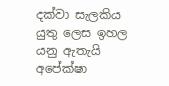දක්වා සැලකිය යුතු ලෙස ඉහල යනු ඇතැයි අපේක්ෂා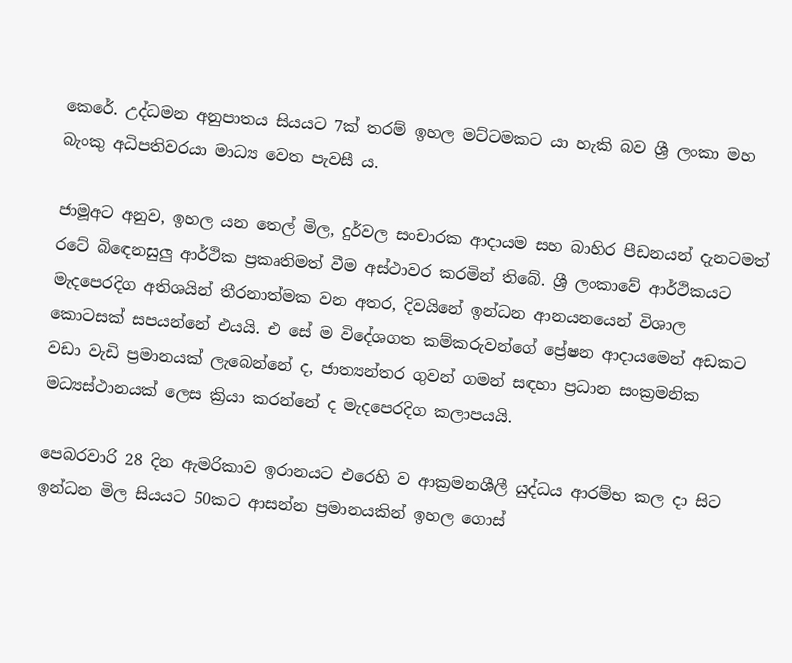කෙරේ. උද්ධමන අනුපාතය සියයට 7ක් තරම් ඉහල මට්ටමකට යා හැකි බව ශ්‍රී ලංකා මහ බැංකු අධිපතිවරයා මාධ්‍ය වෙත පැවසී ය.

ජාමූඅට අනුව, ඉහල යන තෙල් මිල, දුර්වල සංචාරක ආදායම සහ බාහිර පීඩනයන් දැනටමත් රටේ බිඳෙනසුලු ආර්ථික ප්‍රකෘතිමත් වීම අස්ථාවර කරමින් තිබේ. ශ්‍රී ලංකාවේ ආර්ථිකයට මැදපෙරදිග අතිශයින් තීරනාත්මක වන අතර, දිවයිනේ ඉන්ධන ආනයනයෙන් විශාල කොටසක් සපයන්නේ එයයි. එ සේ ම විදේශගත කම්කරුවන්ගේ ප්‍රේෂන ආදායමෙන් අඩකට වඩා වැඩි ප්‍රමානයක් ලැබෙන්නේ ද, ජාත්‍යන්තර ගුවන් ගමන් සඳහා ප්‍රධාන සංක්‍රමනික මධ්‍යස්ථානයක් ලෙස ක්‍රියා කරන්නේ ද මැදපෙරදිග කලාපයයි.

පෙබරවාරි 28 දින ඇමරිකාව ඉරානයට එරෙහි ව ආක්‍රමනශීලී යුද්ධය ආරම්භ කල දා සිට ඉන්ධන මිල සියයට 50කට ආසන්න ප්‍රමානයකින් ඉහල ගොස්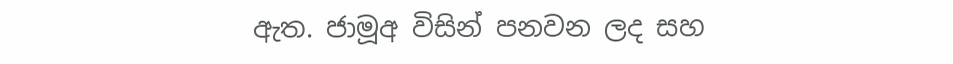ඇත. ජාමූඅ විසින් පනවන ලද සහ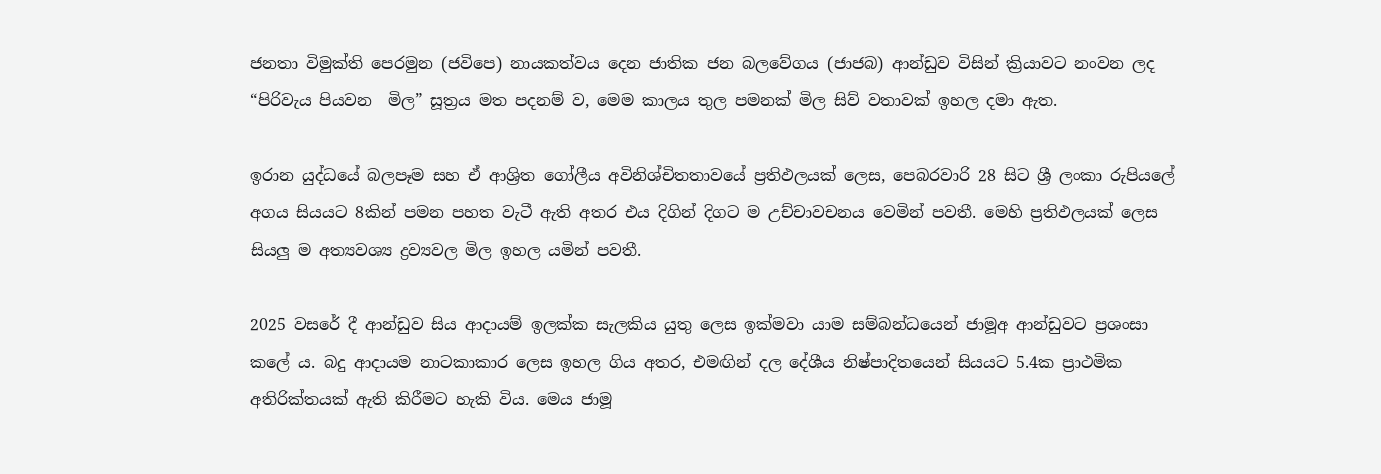ජනතා විමුක්ති පෙරමුන (ජවිපෙ) නායකත්වය දෙන ජාතික ජන බලවේගය (ජාජබ) ආන්ඩුව විසින් ක්‍රියාවට නංවන ලද “පිරිවැය පියවන  මිල” සූත්‍රය මත පදනම් ව, මෙම කාලය තුල පමනක් මිල සිව් වතාවක් ඉහල දමා ඇත.

ඉරාන යුද්ධයේ බලපෑම සහ ඒ ආශ්‍රිත ගෝලීය අවිනිශ්චිතතාවයේ ප්‍රතිඵලයක් ලෙස, පෙබරවාරි 28 සිට ශ්‍රී ලංකා රුපියලේ අගය සියයට 8කින් පමන පහත වැටී ඇති අතර එය දිගින් දිගට ම උච්චාවචනය වෙමින් පවතී. මෙහි ප්‍රතිඵලයක් ලෙස සියලු ම අත්‍යවශ්‍ය ද්‍රව්‍යවල මිල ඉහල යමින් පවතී.

2025 වසරේ දී ආන්ඩුව සිය ආදායම් ඉලක්ක සැලකිය යුතු ලෙස ඉක්මවා යාම සම්බන්ධයෙන් ජාමූඅ ආන්ඩුවට ප්‍රශංසා කලේ ය. බදු ආදායම නාටකාකාර ලෙස ඉහල ගිය අතර, එමඟින් දල දේශීය නිෂ්පාදිතයෙන් සියයට 5.4ක ප්‍රාථමික අතිරික්තයක් ඇති කිරීමට හැකි විය. මෙය ජාමූ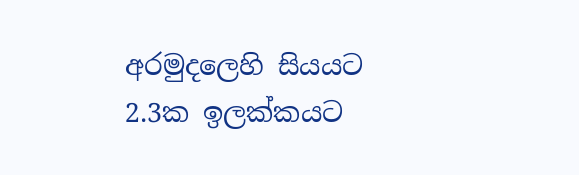අරමුදලෙහි සියයට 2.3ක ඉලක්කයට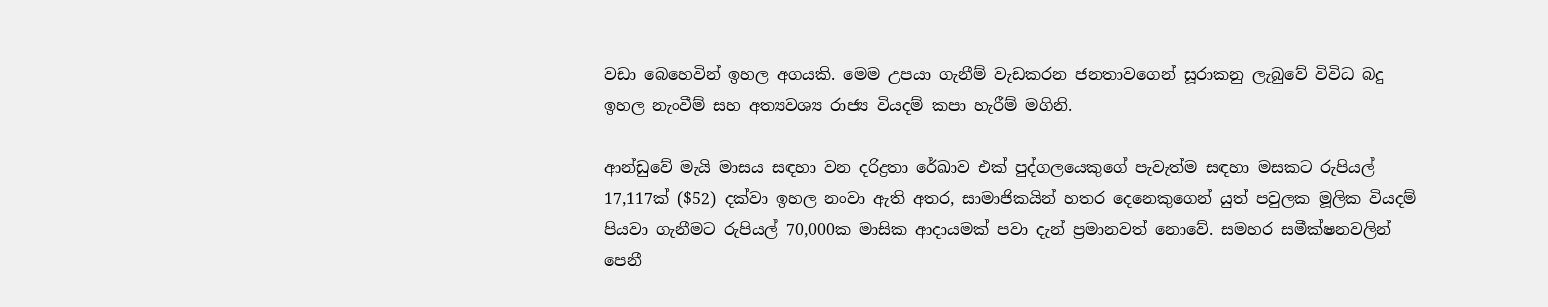වඩා බෙහෙවින් ඉහල අගයකි. මෙම උපයා ගැනීම් වැඩකරන ජනතාවගෙන් සූරාකනු ලැබුවේ විවිධ බදු ඉහල නැංවීම් සහ අත්‍යවශ්‍ය රාජ්‍ය වියදම් කපා හැරීම් මගිනි.

ආන්ඩුවේ මැයි මාසය සඳහා වන දරිද්‍රතා රේඛාව එක් පුද්ගලයෙකුගේ පැවැත්ම සඳහා මසකට රුපියල් 17,117ක් ($52) දක්වා ඉහල නංවා ඇති අතර, සාමාජිකයින් හතර දෙනෙකුගෙන් යුත් පවුලක මූලික වියදම් පියවා ගැනීමට රුපියල් 70,000ක මාසික ආදායමක් පවා දැන් ප්‍රමානවත් නොවේ. සමහර සමීක්ෂනවලින් පෙනී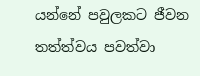යන්නේ පවුලකට ජීවන තත්ත්වය පවත්වා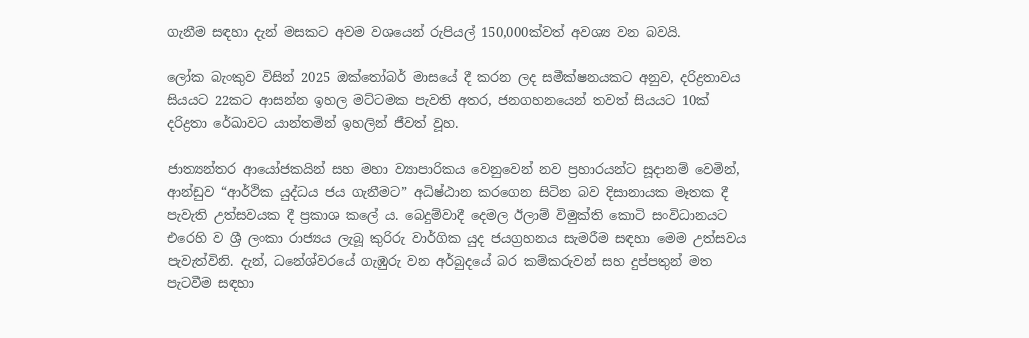ගැනීම සඳහා දැන් මසකට අවම වශයෙන් රුපියල් 150,000ක්වත් අවශ්‍ය වන බවයි.

ලෝක බැංකුව විසින් 2025 ඔක්තෝබර් මාසයේ දී කරන ලද සමීක්ෂනයකට අනුව, දරිද්‍රතාවය සියයට 22කට ආසන්න ඉහල මට්ටමක පැවති අතර, ජනගහනයෙන් තවත් සියයට 10ක් දරිද්‍රතා රේඛාවට යාන්තමින් ඉහලින් ජීවත් වූහ.

ජාත්‍යන්තර ආයෝජකයින් සහ මහා ව්‍යාපාරිකය වෙනුවෙන් නව ප්‍රහාරයන්ට සූදානම් වෙමින්, ආන්ඩුව “ආර්ථික යුද්ධය ජය ගැනීමට” අධිෂ්ඨාන කරගෙන සිටින බව දිසානායක මෑතක දී පැවැති උත්සවයක දී ප්‍රකාශ කලේ ය. බෙදුම්වාදී දෙමල ඊලාම් විමුක්ති කොටි සංවිධානයට එරෙහි ව ශ්‍රී ලංකා රාජ්‍යය ලැබූ කුරිරු වාර්ගික යුද ජයග්‍රහනය සැමරීම සඳහා මෙම උත්සවය පැවැත්විනි. දැන්, ධනේශ්වරයේ ගැඹුරු වන අර්බුදයේ බර කම්කරුවන් සහ දුප්පතුන් මත පැටවීම සඳහා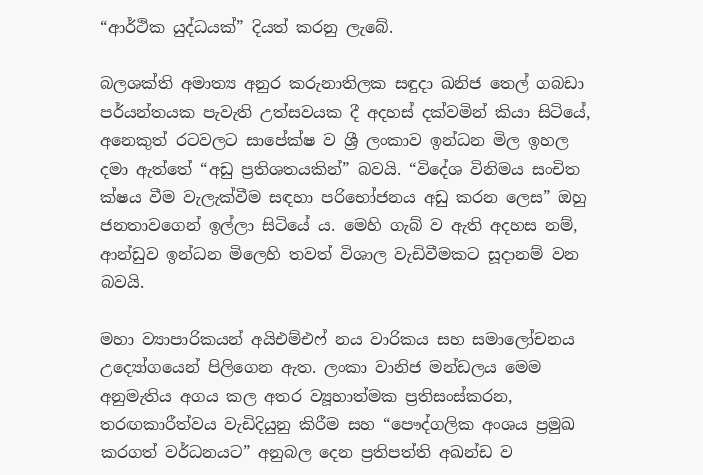“ආර්ථික යුද්ධයක්” දියත් කරනු ලැබේ.

බලශක්ති අමාත්‍ය අනුර කරුනාතිලක සඳුදා ඛනිජ තෙල් ගබඩා පර්යන්තයක පැවැති උත්සවයක දී අදහස් දක්වමින් කියා සිටියේ, අනෙකුත් රටවලට සාපේක්ෂ ව ශ්‍රී ලංකාව ඉන්ධන මිල ඉහල දමා ඇත්තේ “අඩු ප්‍රතිශතයකින්” බවයි. “විදේශ විනිමය සංචිත ක්ෂය වීම වැලැක්වීම සඳහා පරිභෝජනය අඩු කරන ලෙස” ඔහු ජනතාවගෙන් ඉල්ලා සිටියේ ය. මෙහි ගැබ් ව ඇති අදහස නම්, ආන්ඩුව ඉන්ධන මිලෙහි තවත් විශාල වැඩිවීමකට සූදානම් වන බවයි.

මහා ව්‍යාපාරිකයන් අයිඑම්එෆ් නය වාරිකය සහ සමාලෝචනය උද්‍යෝගයෙන් පිලිගෙන ඇත. ලංකා වානිජ මන්ඩලය මෙම අනුමැතිය අගය කල අතර ව්‍යූහාත්මක ප්‍රතිසංස්කරන, තරඟකාරීත්වය වැඩිදියුනු කිරීම සහ “පෞද්ගලික අංශය ප්‍රමුඛ කරගත් වර්ධනයට” අනුබල දෙන ප්‍රතිපත්ති අඛන්ඩ ව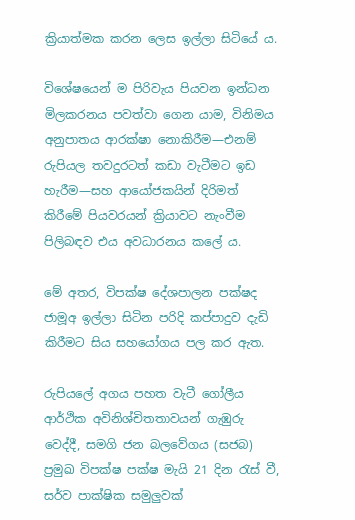ක්‍රියාත්මක කරන ලෙස ඉල්ලා සිටියේ ය.

විශේෂයෙන් ම පිරිවැය පියවන ඉන්ධන මිලකරනය පවත්වා ගෙන යාම, විනිමය අනුපාතය ආරක්ෂා නොකිරීම—එනම් රුපියල තවදුරටත් කඩා වැටීමට ඉඩ හැරීම—සහ ආයෝජකයින් දිරිමත් කිරීමේ පියවරයන් ක්‍රියාවට නැංවීම පිලිබඳව එය අවධාරනය කලේ ය.

මේ අතර, විපක්ෂ දේශපාලන පක්ෂද ජාමූඅ ඉල්ලා සිටින පරිදි කප්පාදුව දැඩි කිරීමට සිය සහයෝගය පල කර ඇත.

රුපියලේ අගය පහත වැටී ගෝලීය ආර්ථික අවිනිශ්චිතතාවයන් ගැඹුරු වෙද්දී, සමගි ජන බලවේගය (සජබ) ප්‍රමුඛ විපක්ෂ පක්ෂ මැයි 21 දින රැස් වී, සර්ව පාක්ෂික සමුලුවක්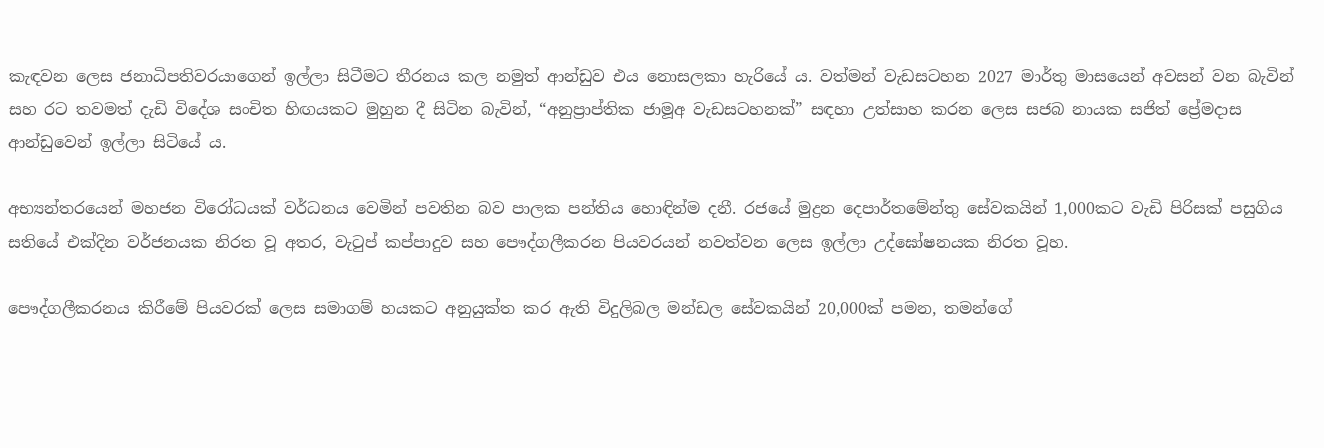කැඳවන ලෙස ජනාධිපතිවරයාගෙන් ඉල්ලා සිටීමට තීරනය කල නමුත් ආන්ඩුව එය නොසලකා හැරියේ ය. වත්මන් වැඩසටහන 2027 මාර්තු මාසයෙන් අවසන් වන බැවින් සහ රට තවමත් දැඩි විදේශ සංචිත හිඟයකට මුහුන දී සිටින බැවින්, “අනුප්‍රාප්තික ජාමූඅ වැඩසටහනක්” සඳහා උත්සාහ කරන ලෙස සජබ නායක සජිත් ප්‍රේමදාස ආන්ඩුවෙන් ඉල්ලා සිටියේ ය.

අභ්‍යන්තරයෙන් මහජන විරෝධයක් වර්ධනය වෙමින් පවතින බව පාලක පන්තිය හොඳින්ම දනී. රජයේ මුද්‍රන දෙපාර්තමේන්තු සේවකයින් 1,000කට වැඩි පිරිසක් පසුගිය සතියේ එක්දින වර්ජනයක නිරත වූ අතර, වැටුප් කප්පාදුව සහ පෞද්ගලීකරන පියවරයන් නවත්වන ලෙස ඉල්ලා උද්ඝෝෂනයක නිරත වූහ.

පෞද්ගලීකරනය කිරීමේ පියවරක් ලෙස සමාගම් හයකට අනුයුක්ත කර ඇති විදුලිබල මන්ඩල සේවකයින් 20,000ක් පමන, තමන්ගේ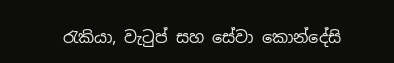රැකියා, වැටුප් සහ සේවා කොන්දේසි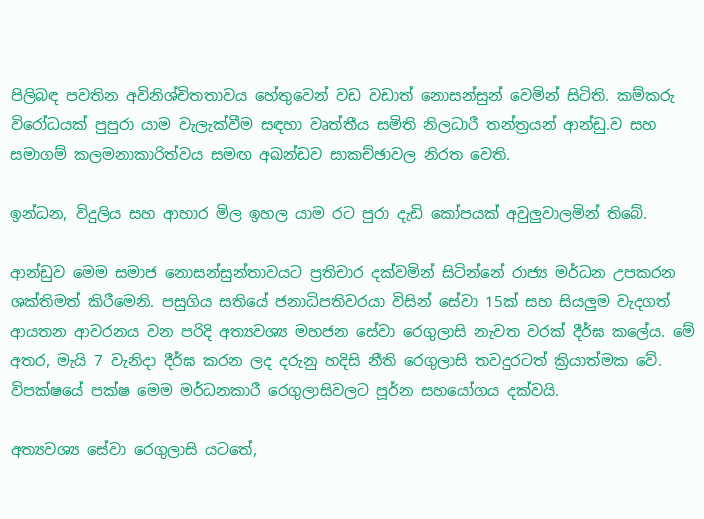පිලිබඳ පවතින අවිනිශ්චිතතාවය හේතුවෙන් වඩ වඩාත් නොසන්සුන් වෙමින් සිටිති. කම්කරු විරෝධයක් පුපුරා යාම වැලැක්වීම සඳහා වෘත්තීය සමිති නිලධාරී තන්ත්‍රයන් ආන්ඩු.ව සහ සමාගම් කලමනාකාරිත්වය සමඟ අඛන්ඩව සාකච්ඡාවල නිරත වෙති.

ඉන්ධන, විදුලිය සහ ආහාර මිල ඉහල යාම රට පුරා දැඩි කෝපයක් අවුලුවාලමින් තිබේ.

ආන්ඩුව මෙම සමාජ නොසන්සුන්තාවයට ප්‍රතිචාර දක්වමින් සිටින්නේ රාජ්‍ය මර්ධන උපකරන ශක්තිමත් කිරීමෙනි. පසුගිය සතියේ ජනාධිපතිවරයා විසින් සේවා 15ක් සහ සියලුම වැදගත් ආයතන ආවරනය වන පරිදි අත්‍යවශ්‍ය මහජන සේවා රෙගුලාසි නැවත වරක් දීර්ඝ කලේය. මේ අතර, මැයි 7 වැනිදා දීර්ඝ කරන ලද දරුනු හදිසි නීති රෙගුලාසි තවදුරටත් ක්‍රියාත්මක වේ. විපක්ෂයේ පක්ෂ මෙම මර්ධනකාරී රෙගුලාසිවලට පූර්න සහයෝගය දක්වයි.

අත්‍යවශ්‍ය සේවා රෙගුලාසි යටතේ,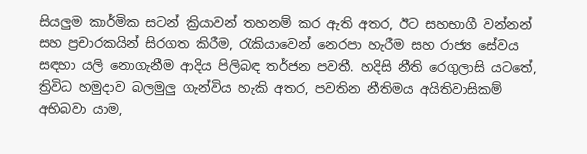සියලුම කාර්මික සටන් ක්‍රියාවන් තහනම් කර ඇති අතර, ඊට සහභාගී වන්නන් සහ ප්‍රචාරකයින් සිරගත කිරීම, රැකියාවෙන් නෙරපා හැරීම සහ රාජ්‍ය සේවය සඳහා යලි නොගැනීම ආදිය පිලිබඳ තර්ජන පවතී. හදිසි නීති රෙගුලාසි යටතේ, ත්‍රිවිධ හමුදාව බලමුලු ගැන්විය හැකි අතර, පවතින නීතිමය අයිතිවාසිකම් අභිබවා යාම,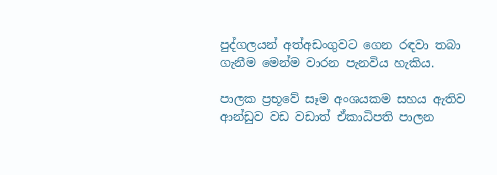පුද්ගලයන් අත්අඩංගුවට ගෙන රඳවා තබා ගැනීම මෙන්ම වාරන පැනවිය හැකිය.

පාලක ප්‍රභූවේ සෑම අංශයකම සහය ඇතිව ආන්ඩුව වඩ වඩාත් ඒකාධිපති පාලන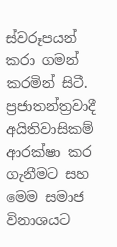ස්වරූපයන් කරා ගමන් කරමින් සිටී. ප්‍රජාතන්ත්‍රවාදී අයිතිවාසිකම් ආරක්ෂා කර ගැනීමට සහ මෙම සමාජ විනාශයට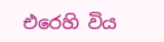එරෙහි විය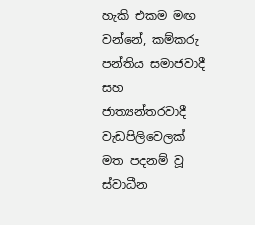හැකි එකම මඟ වන්නේ, කම්කරු පන්තිය සමාජවාදී සහ ජාත්‍යන්තරවාදී වැඩපිලිවෙලක් මත පදනම් වූ ස්වාධීන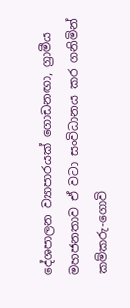දේශපාලන ව්‍යාපාරයක් ගොඩනඟා, ග්‍රාමීය මහජනතාව ඒ වටා සංවිධානය කර ගනිමින් කම්කරු-ගොවි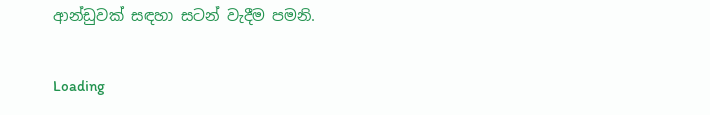ආන්ඩුවක් සඳහා සටන් වැදීම පමනි.

Loading